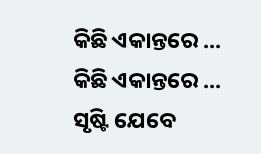କିଛି ଏକାନ୍ତରେ ...
କିଛି ଏକାନ୍ତରେ ...
ସୃଷ୍ଟି ଯେବେ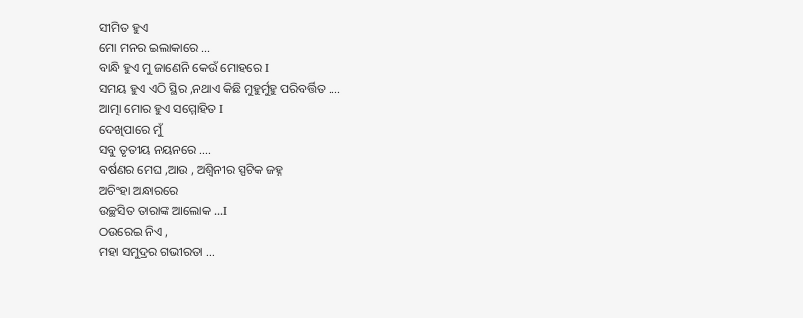ସୀମିତ ହୁଏ
ମୋ ମନର ଇଲାକାରେ ...
ବାନ୍ଧି ହୁଏ ମୁ ଜାଣେନି କେଉଁ ମୋହରେ I
ସମୟ ହୁଏ ଏଠି ସ୍ଥିର ,ନଥାଏ କିଛି ମୁହୁର୍ମୁହୁ ପରିବର୍ତ୍ତିତ ....
ଆତ୍ମା ମୋର ହୁଏ ସମ୍ମୋହିତ I
ଦେଖିପାରେ ମୁଁ
ସବୁ ତୃତୀୟ ନୟନରେ ....
ବର୍ଷଣର ମେଘ ,ଆଉ , ଅଶ୍ୱିନୀର ସ୍ପଟିକ ଜହ୍ନ
ଅଚିଂହା ଅନ୍ଧାରରେ
ଉଚ୍ଛସିତ ତାରାଙ୍କ ଆଲୋକ ...I
ଠଉରେଇ ନିଏ ,
ମହା ସମୁଦ୍ରର ଗଭୀରତା ...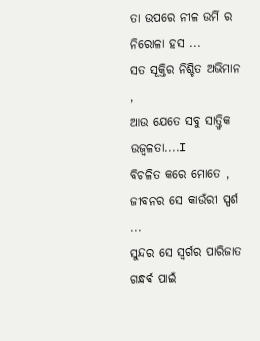ତା ଉପରେ ନୀଳ ଉର୍ମି ର ନିରୋଳା ହସ ...
ସତ ସୂକ୍ତିର ନିଶ୍ଚିତ ଅଭିମାନ ,
ଆଉ ଯେତେ ସବୁ ସାତ୍ତ୍ଵିକ ଉଜ୍ୱଳତା....I
ବିଚଳିତ କରେ ମୋତେ ,
ଜୀବନର ସେ କାଉଁରୀ ସ୍ପର୍ଶ ...
ସୁନ୍ଦର ସେ ସ୍ୱର୍ଗର ପାରିଜାତ
ଗନ୍ଧର୍ଵ ପାଇଁ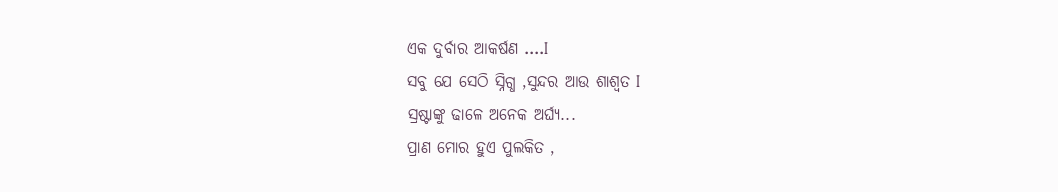ଏକ ଦୁର୍ବାର ଆକର୍ଷଣ ....I
ସବୁ ଯେ ସେଠି ସ୍ନିଗ୍ଧ ,ସୁନ୍ଦର ଆଉ ଶାଶ୍ୱତ I
ସ୍ରଷ୍ଟାଙ୍କୁ ଢାଳେ ଅନେକ ଅର୍ଘ୍ୟ...
ପ୍ରାଣ ମୋର ହୁଏ ପୁଲକିତ ,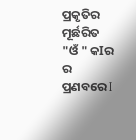ପ୍ରକୃତିର ମୂର୍ଛରିତ "ଓଁ " କIର ର ପ୍ରଣବରେ I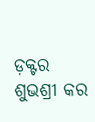ଡ଼କ୍ଟର ଶୁଭଶ୍ରୀ କର